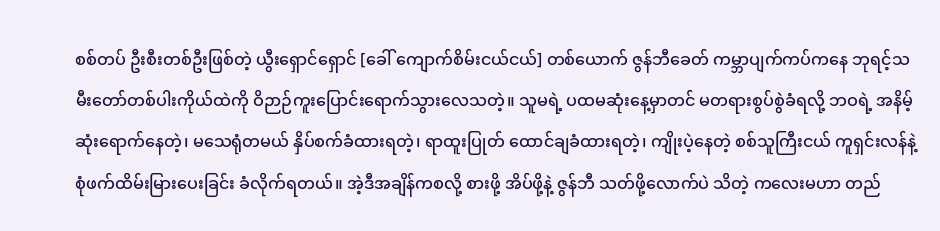စစ်တပ် ဦးစီးတစ်ဦးဖြစ်တဲ့ ယွီးရှောင်ရှောင် [ခေါ် ကျောက်စိမ်းငယ်ငယ်] တစ်ယောက် ဇွန်ဘီခေတ် ကမ္ဘာပျက်ကပ်ကနေ ဘုရင့်သမီးတော်တစ်ပါးကိုယ်ထဲကို ဝိဉာဉ်ကူးပြောင်းရောက်သွားလေသတဲ့။ သူမရဲ့ ပထမဆုံးနေ့မှာတင် မတရားစွပ်စွဲခံရလို့ ဘဝရဲ့ အနိမ့်ဆုံးရောက်နေတဲ့၊ မသေရုံတမယ် နှိပ်စက်ခံထားရတဲ့၊ ရာထူးပြုတ် ထောင်ချခံထားရတဲ့၊ ကျိုးပဲ့နေတဲ့ စစ်သူကြီးငယ် ကူရှင်းလန်နဲ့ စုံဖက်ထိမ်းမြားပေးခြင်း ခံလိုက်ရတယ်။ အဲ့ဒီအချိန်ကစလို့ စားဖို့ အိပ်ဖို့နဲ့ ဇွန်ဘီ သတ်ဖို့လောက်ပဲ သိတဲ့ ကလေးမဟာ တည်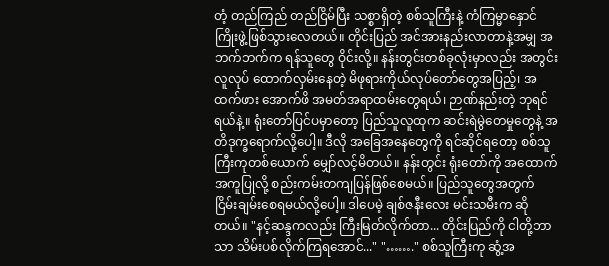တံ့ တည်ကြည် တည်ငြိမ်ပြီး သစ္စာရှိတဲ့ စစ်သူကြီးနဲ့ ကံကြမ္မာနှောင်ကြိုးဖွဲ့ဖြစ်သွားလေတယ်။ တိုင်းပြည် အင်အားနည်းလာတာနဲ့အမျှ အဘက်ဘက်က ရန်သူတွေ ဝိုင်းလို့။ နန်းတွင်းတစ်ခုလုံးမှာလည်း အတွင်းလူလုပ် ထောက်လှမ်းနေတဲ့ မိဖုရားကိုယ်လုပ်တော်တွေအပြည့်၊ အထက်ဖား အောက်ဖိ အမတ်အရာထမ်းတွေရယ်၊ ဉာဏ်နည်းတဲ့ ဘုရင်ရယ်နဲ့။ ရုံးတော်ပြင်ပမှာတော့ ပြည်သူလူထုက ဆင်းရဲမွဲတေမှုတွေနဲ့ အတိဒုက္ခရောက်လို့ပေါ့။ ဒီလို အခြေအနေတွေကို ရင်ဆိုင်ရတော့ စစ်သူကြီးကုတစ်ယောက် မျှော်လင့်မိတယ်။ နန်းတွင်း ရုံးတော်ကို အထောက်အကူပြုလို့ စည်းကမ်းတကျပြန်ဖြစ်စေမယ်။ ပြည်သူတွေအတွက် ငြိမ်းချမ်းစေရမယ်လို့ပေါ့။ ဒါပေမဲ့ ချစ်ဇနီးလေး မင်းသမီးက ဆိုတယ်။ "နင့်ဆန္ဒကလည်း ကြီးမြတ်လိုက်တာ... တိုင်းပြည်ကို ငါတို့ဘာသာ သိမ်းပစ်လိုက်ကြရအောင်..." "……." စစ်သူကြီးကု ဆွံ့အ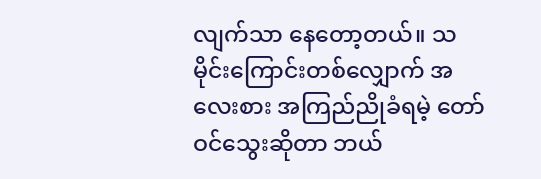လျက်သာ နေတော့တယ်။ သမိုင်းကြောင်းတစ်လျှောက် အလေးစား အကြည်ညိုခံရမဲ့ တော်ဝင်သွေးဆိုတာ ဘယ်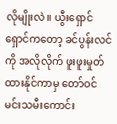လိုမျိုးလဲ။ ယွီးရှောင်ရှောင်ကတော့ ခင်ပွန်းလင်ကို အလိုလိုက် ဖူးဖူးမှုတ်ထားနိုင်ကာမှ တော်ဝင်မင်းသမီးကောင်း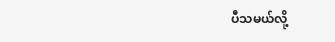ပီသမယ်လို့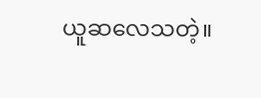ယူဆလေသတဲ့။